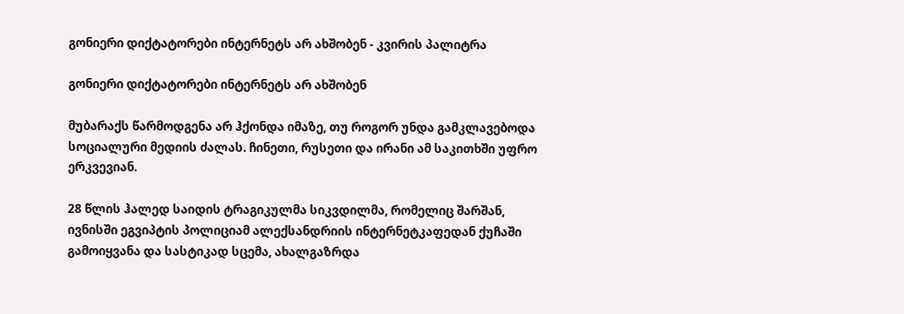გონიერი დიქტატორები ინტერნეტს არ ახშობენ - კვირის პალიტრა

გონიერი დიქტატორები ინტერნეტს არ ახშობენ

მუბარაქს წარმოდგენა არ ჰქონდა იმაზე, თუ როგორ უნდა გამკლავებოდა სოციალური მედიის ძალას. ჩინეთი, რუსეთი და ირანი ამ საკითხში უფრო ერკვევიან.

28 წლის ჰალედ საიდის ტრაგიკულმა სიკვდილმა, რომელიც შარშან, ივნისში ეგვიპტის პოლიციამ ალექსანდრიის ინტერნეტკაფედან ქუჩაში გამოიყვანა და სასტიკად სცემა, ახალგაზრდა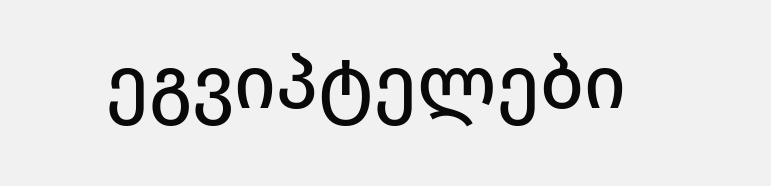ეგვიპტელები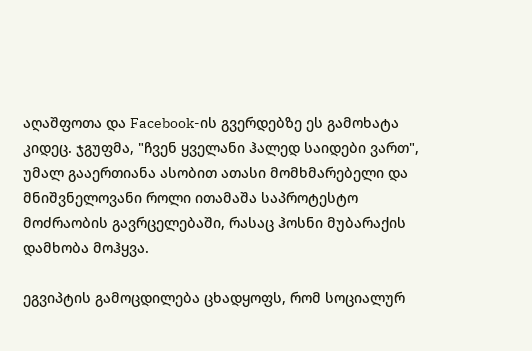აღაშფოთა და Facebook-ის გვერდებზე ეს გამოხატა კიდეც. ჯგუფმა, "ჩვენ ყველანი ჰალედ საიდები ვართ", უმალ გააერთიანა ასობით ათასი მომხმარებელი და მნიშვნელოვანი როლი ითამაშა საპროტესტო მოძრაობის გავრცელებაში, რასაც ჰოსნი მუბარაქის დამხობა მოჰყვა.

ეგვიპტის გამოცდილება ცხადყოფს, რომ სოციალურ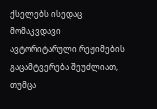ქსელებს ისედაც მომაკვდავი ავტორიტარული რეჟიმების გაცამტვერება შეუძლიათ, თუმცა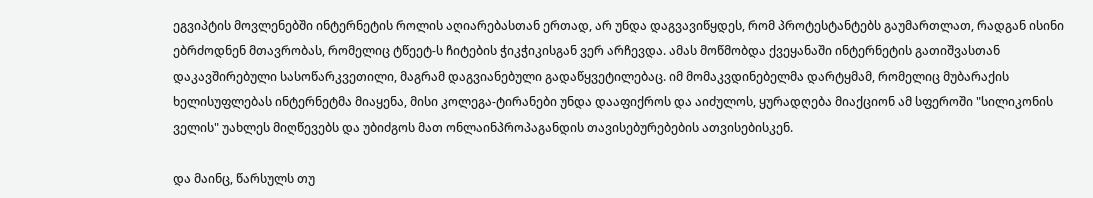ეგვიპტის მოვლენებში ინტერნეტის როლის აღიარებასთან ერთად, არ უნდა დაგვავიწყდეს, რომ პროტესტანტებს გაუმართლათ, რადგან ისინი ებრძოდნენ მთავრობას, რომელიც ტწეეტ-ს ჩიტების ჭიკჭიკისგან ვერ არჩევდა. ამას მოწმობდა ქვეყანაში ინტერნეტის გათიშვასთან დაკავშირებული სასოწარკვეთილი, მაგრამ დაგვიანებული გადაწყვეტილებაც. იმ მომაკვდინებელმა დარტყმამ, რომელიც მუბარაქის ხელისუფლებას ინტერნეტმა მიაყენა, მისი კოლეგა-ტირანები უნდა დააფიქროს და აიძულოს, ყურადღება მიაქციონ ამ სფეროში "სილიკონის ველის" უახლეს მიღწევებს და უბიძგოს მათ ონლაინპროპაგანდის თავისებურებების ათვისებისკენ.

და მაინც, წარსულს თუ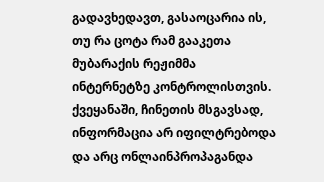გადავხედავთ, გასაოცარია ის, თუ რა ცოტა რამ გააკეთა მუბარაქის რეჟიმმა ინტერნეტზე კონტროლისთვის. ქვეყანაში, ჩინეთის მსგავსად, ინფორმაცია არ იფილტრებოდა და არც ონლაინპროპაგანდა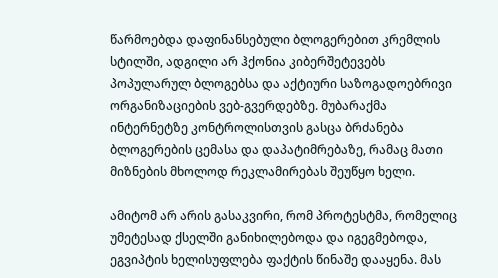წარმოებდა დაფინანსებული ბლოგერებით კრემლის სტილში, ადგილი არ ჰქონია კიბერშეტევებს პოპულარულ ბლოგებსა და აქტიური საზოგადოებრივი ორგანიზაციების ვებ-გვერდებზე. მუბარაქმა ინტერნეტზე კონტროლისთვის გასცა ბრძანება ბლოგერების ცემასა და დაპატიმრებაზე, რამაც მათი მიზნების მხოლოდ რეკლამირებას შეუწყო ხელი.

ამიტომ არ არის გასაკვირი, რომ პროტესტმა, რომელიც უმეტესად ქსელში განიხილებოდა და იგეგმებოდა, ეგვიპტის ხელისუფლება ფაქტის წინაშე დააყენა. მას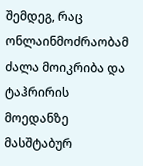შემდეგ, რაც ონლაინმოძრაობამ ძალა მოიკრიბა და ტაჰრირის მოედანზე მასშტაბურ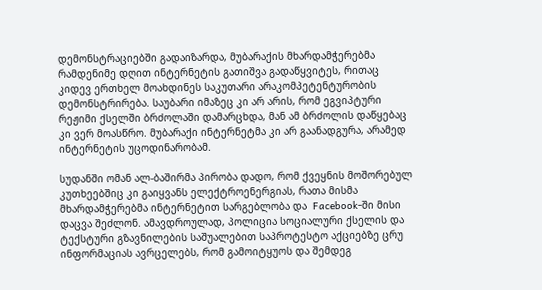დემონსტრაციებში გადაიზარდა, მუბარაქის მხარდამჭერებმა რამდენიმე დღით ინტერნეტის გათიშვა გადაწყვიტეს, რითაც კიდევ ერთხელ მოახდინეს საკუთარი არაკომპეტენტურობის დემონსტრირება. საუბარი იმაზეც კი არ არის, რომ ეგვიპტური რეჟიმი ქსელში ბრძოლაში დამარცხდა, მან ამ ბრძოლის დაწყებაც კი ვერ მოასწრო. მუბარაქი ინტერნეტმა კი არ გაანადგურა, არამედ ინტერნეტის უცოდინარობამ.

სუდანში ომან ალ-ბაშირმა პირობა დადო, რომ ქვეყნის მოშორებულ კუთხეებშიც კი გაიყვანს ელექტროენერგიას, რათა მისმა მხარდამჭერებმა ინტერნეტით სარგებლობა და  Facebook-ში მისი დაცვა შეძლონ. ამავდროულად, პოლიცია სოციალური ქსელის და ტექსტური გზავნილების საშუალებით საპროტესტო აქციებზე ცრუ ინფორმაციას ავრცელებს, რომ გამოიტყუოს და შემდეგ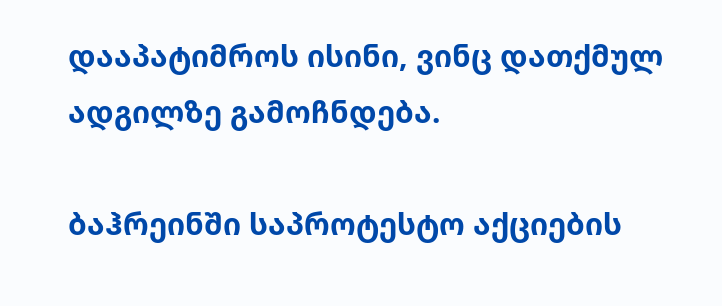დააპატიმროს ისინი, ვინც დათქმულ ადგილზე გამოჩნდება.

ბაჰრეინში საპროტესტო აქციების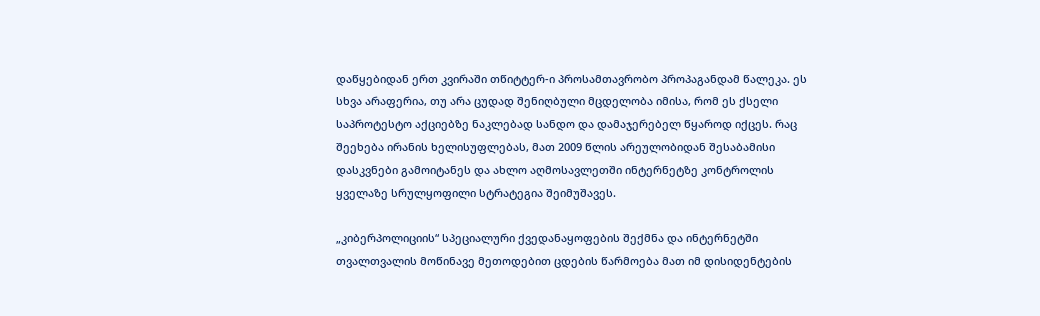დაწყებიდან ერთ კვირაში თწიტტერ-ი პროსამთავრობო პროპაგანდამ წალეკა. ეს სხვა არაფერია, თუ არა ცუდად შენიღბული მცდელობა იმისა, რომ ეს ქსელი საპროტესტო აქციებზე ნაკლებად სანდო და დამაჯერებელ წყაროდ იქცეს. რაც შეეხება ირანის ხელისუფლებას, მათ 2009 წლის არეულობიდან შესაბამისი დასკვნები გამოიტანეს და ახლო აღმოსავლეთში ინტერნეტზე კონტროლის ყველაზე სრულყოფილი სტრატეგია შეიმუშავეს.

„კიბერპოლიციის“ სპეციალური ქვედანაყოფების შექმნა და ინტერნეტში თვალთვალის მოწინავე მეთოდებით ცდების წარმოება მათ იმ დისიდენტების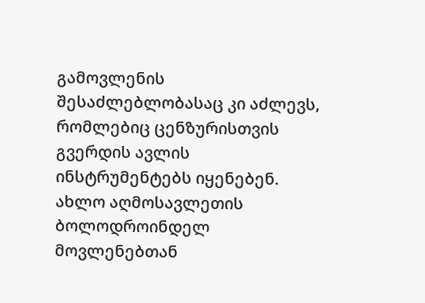გამოვლენის შესაძლებლობასაც კი აძლევს, რომლებიც ცენზურისთვის გვერდის ავლის ინსტრუმენტებს იყენებენ. ახლო აღმოსავლეთის ბოლოდროინდელ მოვლენებთან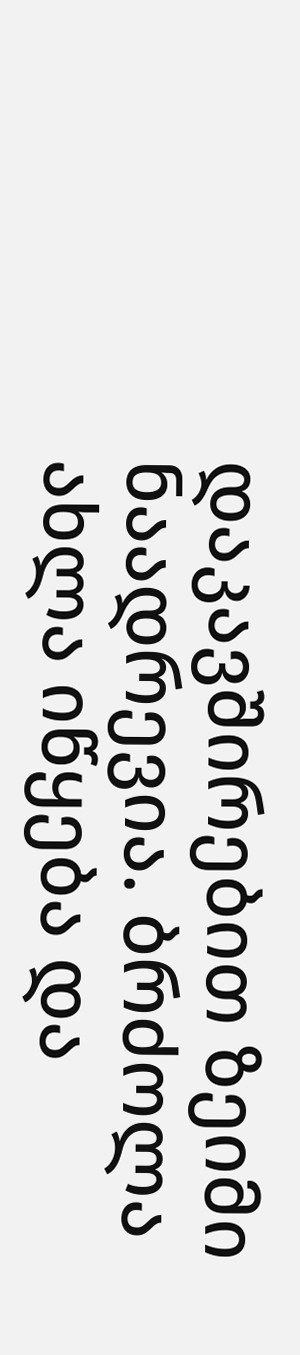დაკავშირებით ზეიმი ნაადრევია. ბრძოლა ახლა იწყება და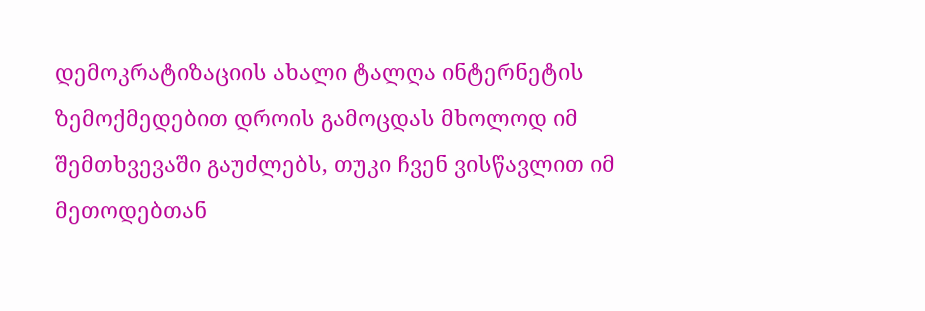დემოკრატიზაციის ახალი ტალღა ინტერნეტის ზემოქმედებით დროის გამოცდას მხოლოდ იმ შემთხვევაში გაუძლებს, თუკი ჩვენ ვისწავლით იმ მეთოდებთან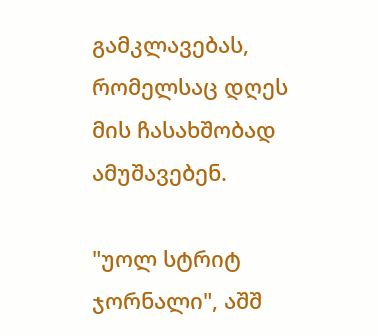გამკლავებას, რომელსაც დღეს მის ჩასახშობად ამუშავებენ.

"უოლ სტრიტ ჯორნალი", აშშ